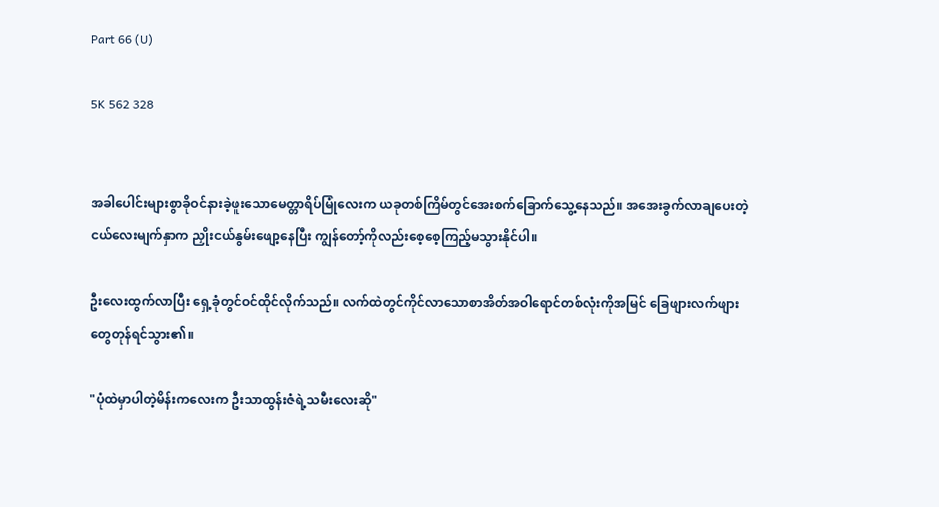Part 66 (U)

5K 562 328


အခါပေါင်းများစွာခိုဝင်နားခဲ့ဖူးသောမေတ္တာရိပ်မြုံလေးက ယခုတစ်ကြိမ်တွင်အေးစက်ခြောက်သွေ့နေသည်။ အအေးခွက်လာချပေးတဲ့ငယ်လေးမျက်နှာက ညှိုးငယ်နွမ်းဖျော့နေပြီး ကျွန်တော့်ကိုလည်းစေ့စေ့ကြည့်မသွားနိုင်ပါ။

ဦးလေးထွက်လာပြီး ရှေ့ခုံတွင်ဝင်ထိုင်လိုက်သည်။ လက်ထဲတွင်ကိုင်လာသောစာအိတ်အဝါရောင်တစ်လုံးကိုအမြင် ခြေဖျားလက်ဖျားတွေတုန်ရင်သွား၏။

"ပုံထဲမှာပါတဲ့မိန်းကလေးက ဦးသာထွန်းဇံရဲ့သမီးလေးဆို"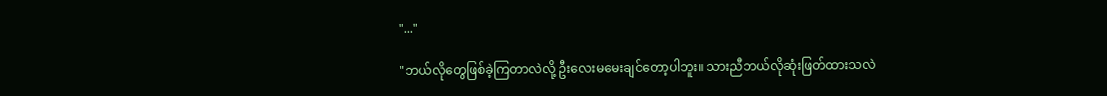"..."

"ဘယ်လိုတွေဖြစ်ခဲ့ကြတာလဲလို့ ဦးလေးမမေးချင်တော့ပါဘူး။ သားညီဘယ်လိုဆုံးဖြတ်ထားသလဲ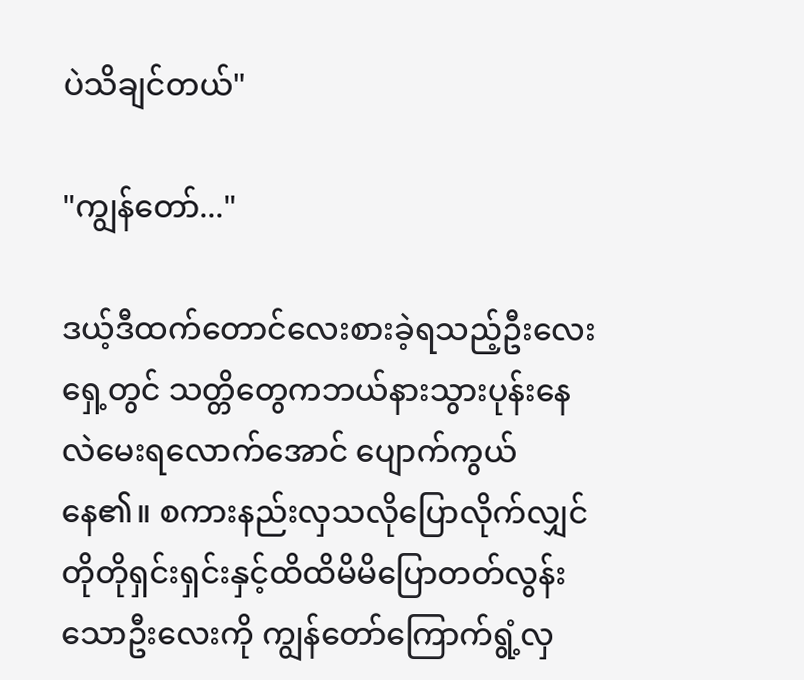ပဲသိချင်တယ်"

"ကျွန်တော်..."

ဒယ့်ဒီထက်တောင်လေးစားခဲ့ရသည့်ဦးလေးရှေ့တွင် သတ္တိတွေကဘယ်နားသွားပုန်းနေလဲမေးရလောက်အောင် ပျောက်ကွယ်နေ၏။ စကားနည်းလှသလိုပြောလိုက်လျှင်တိုတိုရှင်းရှင်းနှင့်ထိထိမိမိပြောတတ်လွန်းသောဦးလေးကို ကျွန်တော်ကြောက်ရွံ့လှ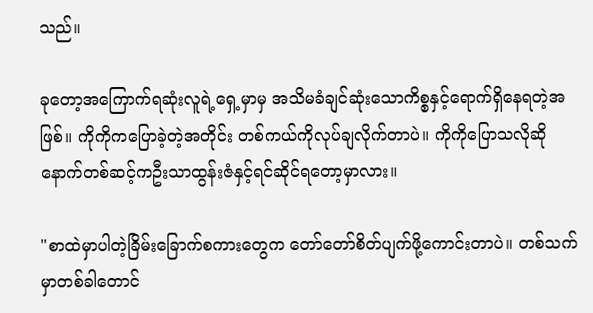သည်။

ခုတော့အကြောက်ရဆုံးလူရဲ့ရှေ့မှာမှ အသိမခံချင်ဆုံးသောကိစ္စနှင့်ရောက်ရှိနေရတဲ့အဖြစ်။ ကိုကိုကပြောခဲ့တဲ့အတိုင်း တစ်ကယ်ကိုလုပ်ချလိုက်တာပဲ။ ကိုကိုပြောသလိုဆို နောက်တစ်ဆင့်ကဦးသာထွန်းဇံနှင့်ရင်ဆိုင်ရတော့မှာလား။

"စာထဲမှာပါတဲ့ခြိမ်းခြောက်စကားတွေက တော်တော်စိတ်ပျက်ဖို့ကောင်းတာပဲ။ တစ်သက်မှာတစ်ခါတောင်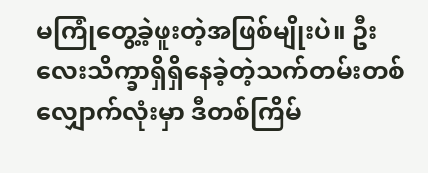မကြုံတွေ့ခဲ့ဖူးတဲ့အဖြစ်မျိုးပဲ။ ဦးလေးသိက္ခာရှိရှိနေခဲ့တဲ့သက်တမ်းတစ်လျှောက်လုံးမှာ ဒီတစ်ကြိမ်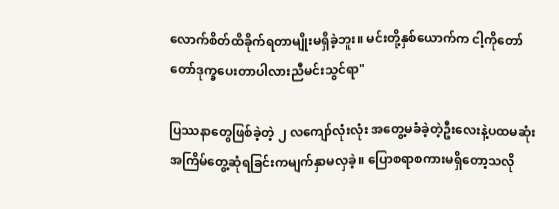လောက်စိတ်ထိခိုက်ရတာမျိုးမရှိခဲ့ဘူး။ မင်းတို့နှစ်ယောက်က ငါ့ကိုတော်တော်ဒုက္ခပေးတာပါလားညီမင်းသွင်ရာ"

ပြဿနာတွေဖြစ်ခဲ့တဲ့ ၂ လကျော်လုံးလုံး အတွေ့မခံခဲ့တဲ့ဦးလေးနဲ့ပထမဆုံးအကြိမ်တွေ့ဆုံရခြင်းကမျက်နှာမလှခဲ့။ ပြောစရာစကားမရှိတော့သလို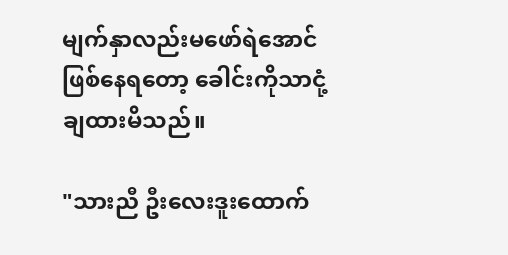မျက်နှာလည်းမဖော်ရဲအောင်ဖြစ်နေရတော့ ခေါင်းကိုသာငုံ့ချထားမိသည်။

"သားညီ ဦးလေးဒူးထောက်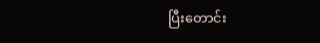ပြီးတောင်း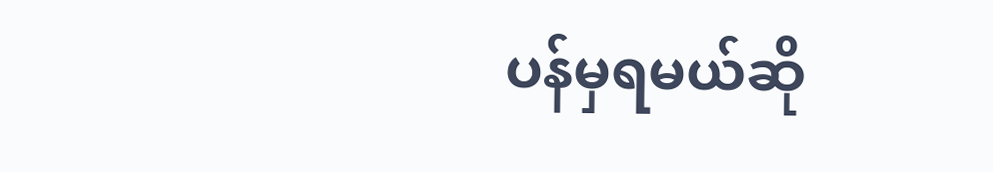ပန်မှရမယ်ဆို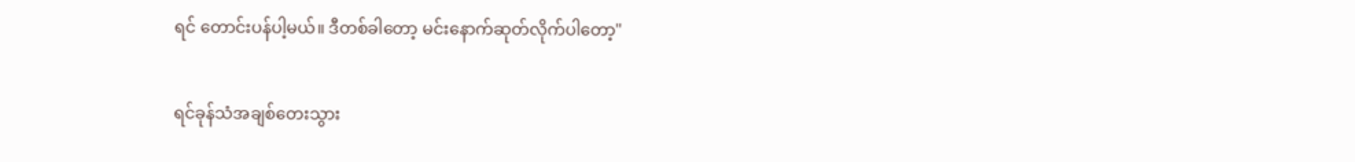ရင် တောင်းပန်ပါ့မယ်။ ဒီတစ်ခါတော့ မင်းနောက်ဆုတ်လိုက်ပါတော့"

ရင်ခုန်သံအချစ်တေးသွား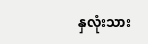နှလုံးသား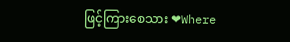ဖြင့်ကြားစေသား ❤Where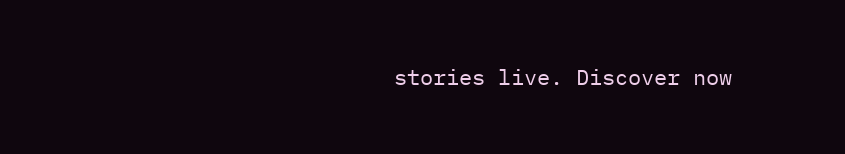stories live. Discover now